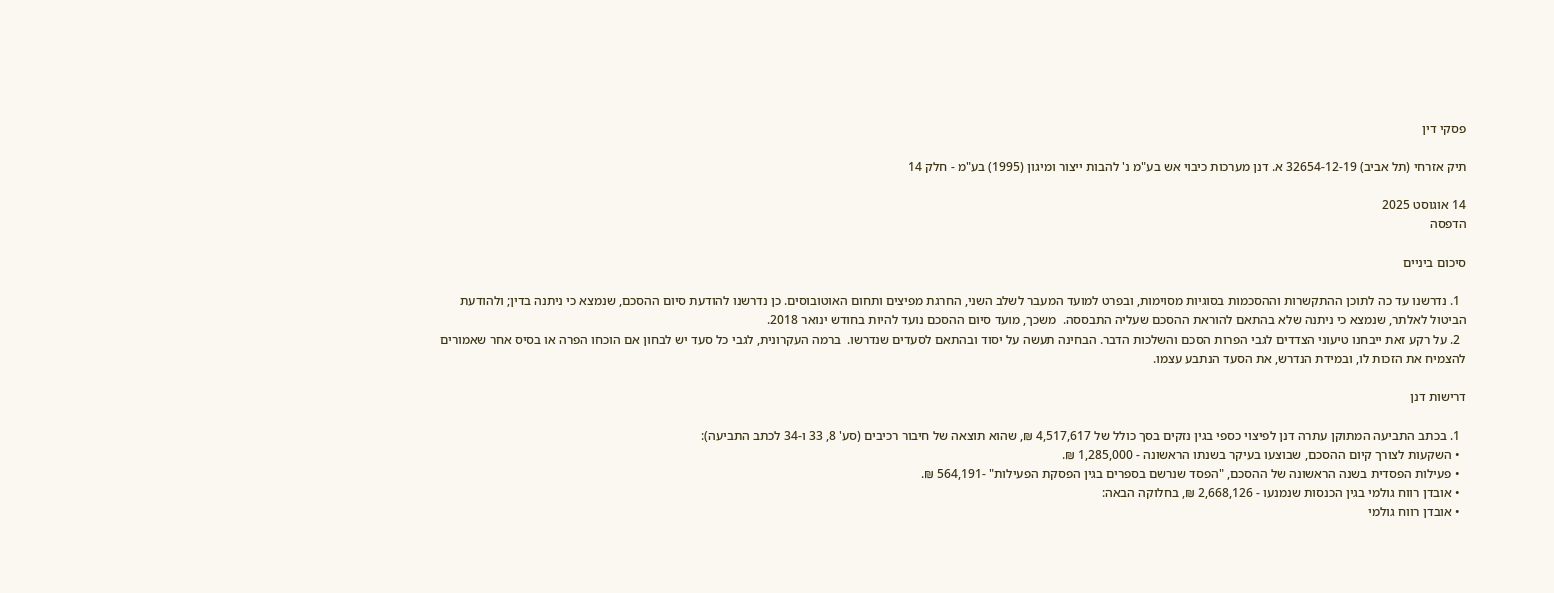פסקי דין

תיק אזרחי (תל אביב) 32654-12-19 א. דנן מערכות כיבוי אש בע"מ נ' להבות ייצור ומיגון (1995) בע"מ - חלק 14

14 אוגוסט 2025
הדפסה

סיכום ביניים

  1. נדרשנו עד כה לתוכן ההתקשרות וההסכמות בסוגיות מסוימות, ובפרט למועד המעבר לשלב השני, החרגת מפיצים ותחום האוטובוסים. כן נדרשנו להודעת סיום ההסכם, שנמצא כי ניתנה בדין; ולהודעת הביטול לאלתר, שנמצא כי ניתנה שלא בהתאם להוראת ההסכם שעליה התבססה.  משכך, מועד סיום ההסכם נועד להיות בחודש ינואר 2018.
  2. על רקע זאת ייבחנו טיעוני הצדדים לגבי הפרות הסכם והשלכות הדבר. הבחינה תעשה על יסוד ובהתאם לסעדים שנדרשו.  ברמה העקרונית, לגבי כל סעד יש לבחון אם הוכחו הפרה או בסיס אחר שאמורים להצמיח את הזכות לו, ובמידת הנדרש, את הסעד הנתבע עצמו.

דרישות דנן

  1. בכתב התביעה המתוקן עתרה דנן לפיצוי כספי בגין נזקים בסך כולל של 4,517,617 ₪, שהוא תוצאה של חיבור רכיבים (סע' 8, 33 ו-34 לכתב התביעה):
  • השקעות לצורך קיום ההסכם, שבוצעו בעיקר בשנתו הראשונה - 1,285,000 ₪.
  • פעילות הפסדית בשנה הראשונה של ההסכם, "הפסד שנרשם בספרים בגין הפסקת הפעילות" -564,191 ₪.
  • אובדן רווח גולמי בגין הכנסות שנמנעו - 2,668,126 ₪, בחלוקה הבאה:
  • אובדן רווח גולמי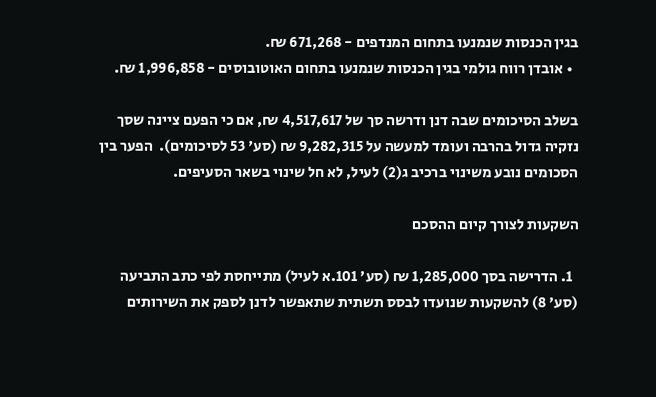בגין הכנסות שנמנעו בתחום המנדפים - 671,268 ₪.
  • אובדן רווח גולמי בגין הכנסות שנמנעו בתחום האוטובוסים - 1,996,858 ₪.

בשלב הסיכומים שבה דנן ודרשה סך של 4,517,617 ₪, אם כי הפעם ציינה שסך נזקיה גדול בהרבה ועומד למעשה על 9,282,315 ₪ (סע' 53 לסיכומים).  הפער בין הסכומים נובע משינוי ברכיב ג(2) לעיל, לא חל שינוי בשאר הסעיפים.

השקעות לצורך קיום ההסכם

  1. הדרישה בסך 1,285,000 ₪ (סע' 101.א לעיל) מתייחסת לפי כתב התביעה (סע' 8) להשקעות שנועדו לבסס תשתית שתאפשר לדנן לספק את השירותים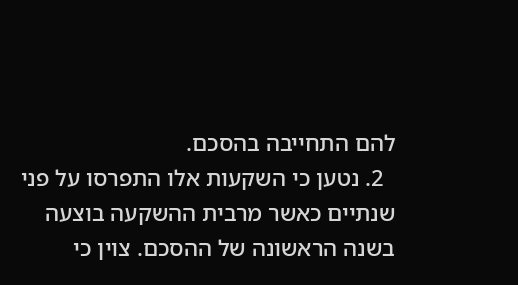להם התחייבה בהסכם.
  2. נטען כי השקעות אלו התפרסו על פני שנתיים כאשר מרבית ההשקעה בוצעה בשנה הראשונה של ההסכם. צוין כי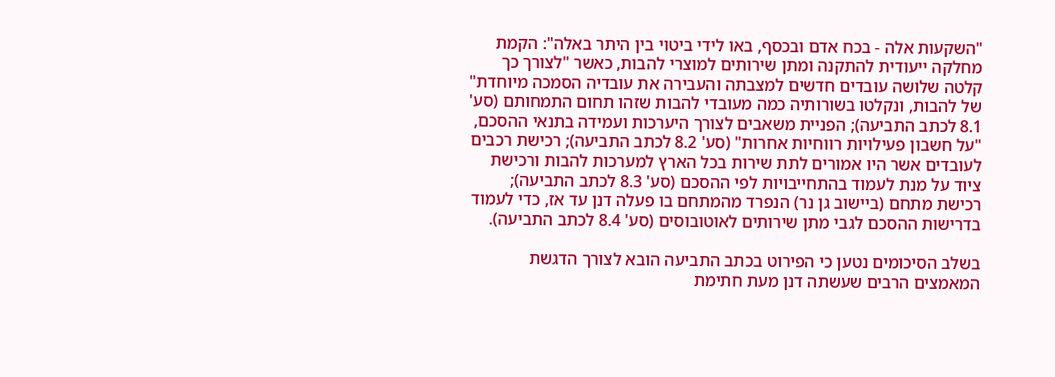"השקעות אלה - בכח אדם ובכסף, באו לידי ביטוי בין היתר באלה": הקמת מחלקה ייעודית להתקנה ומתן שירותים למוצרי להבות, כאשר "לצורך כך קלטה שלושה עובדים חדשים למצבתה והעבירה את עובדיה הסמכה מיוחדת" של להבות, ונקלטו בשורותיה כמה מעובדי להבות שזהו תחום התמחותם (סע' 8.1 לכתב התביעה); הפניית משאבים לצורך היערכות ועמידה בתנאי ההסכם, "על חשבון פעילויות רווחיות אחרות" (סע' 8.2 לכתב התביעה); רכישת רכבים לעובדים אשר היו אמורים לתת שירות בכל הארץ למערכות להבות ורכישת ציוד על מנת לעמוד בהתחייבויות לפי ההסכם (סע' 8.3 לכתב התביעה); רכישת מתחם (ביישוב גן נר) הנפרד מהמתחם בו פעלה דנן עד אז, כדי לעמוד בדרישות ההסכם לגבי מתן שירותים לאוטובוסים (סע' 8.4 לכתב התביעה).

בשלב הסיכומים נטען כי הפירוט בכתב התביעה הובא לצורך הדגשת המאמצים הרבים שעשתה דנן מעת חתימת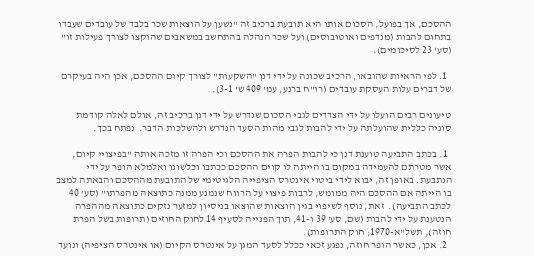ההסכם, אך בפועל, הסכום אותו היא תובעת ברכיב זה "נשען על הוצאות שכר בלבד של עובדים שעבדו בתחום להבות (מנדפים ואוטובוסים) ועל שכר הנהלה בהתחשב במשאבים שהוקצו לצורך פעילות זו" (סע' 23 לסיכומים).

  1. לפי הראיות שהובאו, הרכיב שכונה על ידי דנן "השקעות" לצורך קיום ההסכם, אכן היה בעיקרם של דברים עלות העסקת עובדים (רו"ח ברנע, עמ' 409 ש' 3-1).

טיעונים רבים הועלו על ידי הצדדים לגבי הסכום שנדרש על ידי דנן ברכיב זה, אולם לאלה קודמת סוגיה כללית שהועלתה על ידי להבות לגבי מהות הסעד הנדרש ולהשלכות הדבר.  נפתח בכך.

  1. בכתב התביעה טוענת דנן כי להבות הפרה את ההסכם וכי הפרה זו מזכה אותה "בפיצויי קיום, אשר מטרתם להעמידה במקום בו הייתה לו קוים ההסכם ככתבו וכלשונו ואלמלא הופר על ידי הנתבעת. באופן זה, יבוא לידי ביטוי אינטרס הציפייה הלגיטימי של התובעת מההסכם והבאתה למצב בו הייתה אם ההסכם היה ממומש, לרבות פיצוי על הרווח שנמנע ממנה כתוצאה מהפרתו" (סע' 40 לכתב התביעה).  זאת, נוסף לשיפוי בגין הוצאות שהוצאו בניסיון למזער נזקים כתוצאה מההפרה הנטענת על ידי להבות (שם, סע' 39 ו-41, תוך הפנייה לסעיף 14 לחוק החוזים (תרופות בשל הפרת חוזה), תשל"א-1970; חוק התרופות).
  2. אכן, כאשר הופר חוזה, נפגע זכאי ככלל לסעד המגן על אינטרס הקיום (או אינטרס הציפיה) ונועד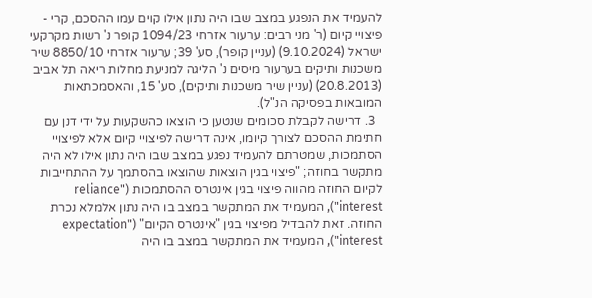להעמיד את הנפגע במצב שבו היה נתון אילו קוים עמו ההסכם, קרי - פיצויי קיום (ר' מני רבים: ערעור אזרחי 1094/23 קופר נ' רשות מקרקעי ישראל (9.10.2024) (עניין קופר), סע' 39; ערעור אזרחי 8850/10 שיר משכנות ותיקים בערעור מיסים נ' הליגה למניעת מחלות ריאה תל אביב (20.8.2013) (עניין שיר משכנות ותיקים), סע' 15, והאסמכתאות המובאות בפסיקה הנ"ל).
  3. דרישה לקבלת סכומים שנטען כי הוצאו כהשקעות על ידי דנן עם חתימת ההסכם לצורך קיומו, אינה דרישה לפיצויי קיום אלא לפיצויי הסתמכות, שמטרתם להעמיד נפגע במצב שבו היה נתון אילו לא היה מתקשר בחוזה; "פיצוי בגין הוצאות שהוצאו בהסתמך על ההתחייבות לקיום החוזה מהווה פיצוי בגין אינטרס ההסתמכות ("reliance interest"), המעמיד את המתקשר במצב בו היה נתון אלמלא נכרת החוזה. זאת להבדיל מפיצוי בגין "אינטרס הקיום" ("expectation interest"), המעמיד את המתקשר במצב בו היה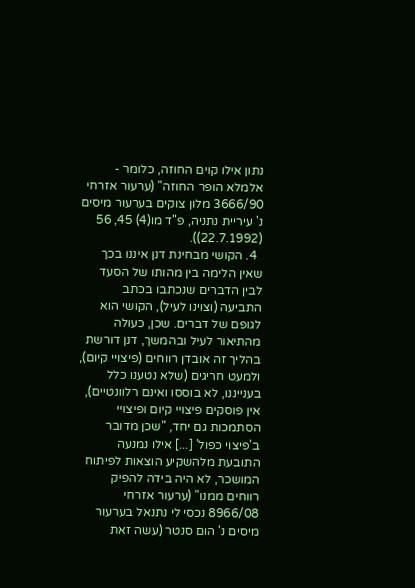נתון אילו קוים החוזה, כלומר - אלמלא הופר החוזה" (ערעור אזרחי 3666/90 מלון צוקים בערעור מיסים נ' עיריית נתניה, פ"ד מו(4) 45, 56 (22.7.1992)).
  4. הקושי מבחינת דנן איננו בכך שאין הלימה בין מהותו של הסעד לבין הדברים שנכתבו בכתב התביעה (וצוינו לעיל), הקושי הוא לגופם של דברים. שכן, כעולה מהתיאור לעיל ובהמשך, דנן דורשת בהליך זה אובדן רווחים (פיצויי קיום), ולמעט חריגים (שלא נטענו כלל בענייננו, לא בוססו ואינם רלוונטיים), אין פוסקים פיצויי קיום ופיצויי הסתמכות גם יחד, "שכן מדובר ב'פיצוי כפול' [...] אילו נמנעה התובעת מלהשקיע הוצאות לפיתוח המושכר, לא היה בידה להפיק רווחים ממנו" (ערעור אזרחי 8966/08 נכסי לי נתנאל בערעור מיסים נ' הום סנטר (עשה זאת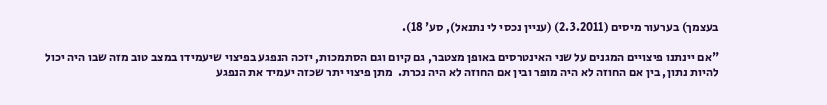בעצמך) בערעור מיסים (2.3.2011) (עניין נכסי לי נתנאל), סע' 18).

"אם יינתנו פיצויים המגנים על שני האינטרסים באופן מצטבר, גם קיום וגם הסתמכות, יזכה הנפגע בפיצוי שיעמידו במצב טוב מזה שבו היה יכול להיות נתון, בין אם החוזה לא היה מופר ובין אם החוזה לא היה נכרת.  מתן פיצוי יתר שכזה יעמיד את הנפגע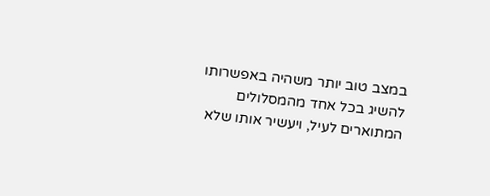במצב טוב יותר משהיה באפשרותו להשיג בכל אחד מהמסלולים המתוארים לעיל, ויעשיר אותו שלא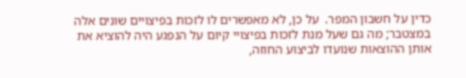כדין על חשבון המפר.  על כן, לא מאפשרים לו לזכות בפיצויים שונים אלה במצטבר; מה גם שעל מנת לזכות בפיצויי קיום על הנפגע היה להוציא את אותן ההוצאות שנועדו לביצוע החוזה,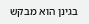בגינן הוא מבקש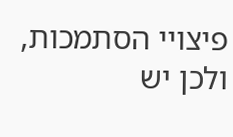פיצויי הסתמכות, ולכן יש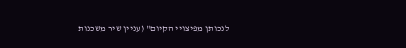לנכותן מפיצויי הקיום" (עניין שיר משכנות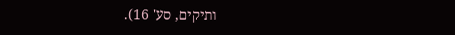ותיקים, סע' 16).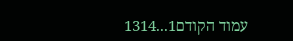עמוד הקודם1...1314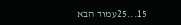15...25עמוד הבא